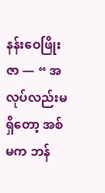နန်းဝေဖြိုးဇာ — “ အလုပ်လည်းမရှိတော့ အစ်မက ဘန်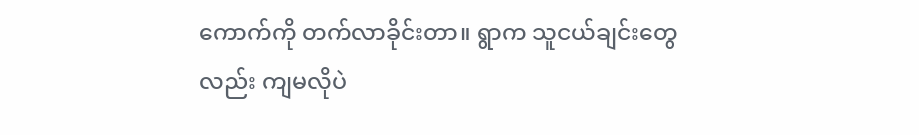ကောက်ကို တက်လာခိုင်းတာ။ ရွာက သူငယ်ချင်းတွေလည်း ကျမလိုပဲ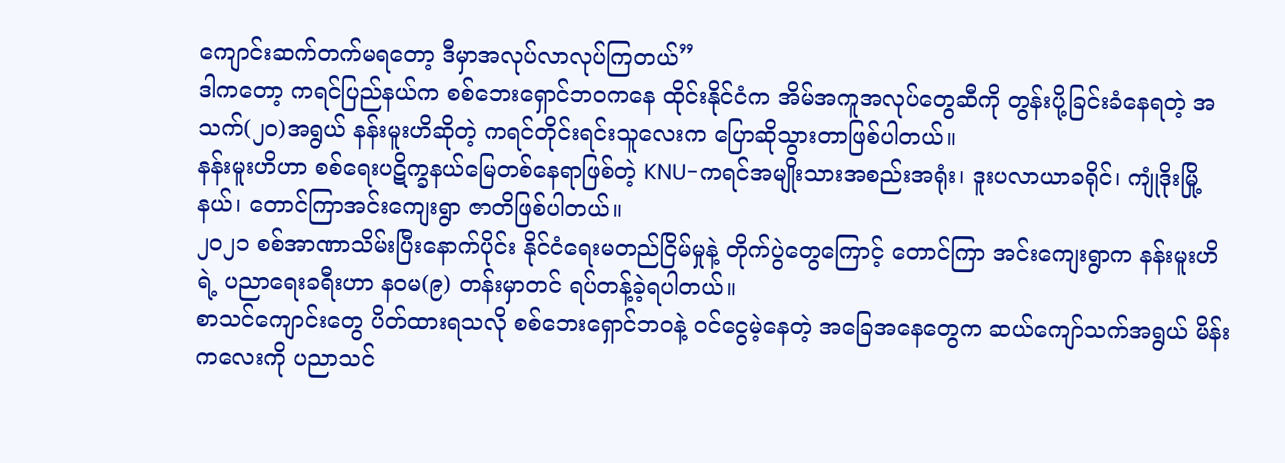ကျောင်းဆက်တက်မရတော့ ဒီမှာအလုပ်လာလုပ်ကြတယ်”
ဒါကတော့ ကရင်ပြည်နယ်က စစ်ဘေးရှောင်ဘဝကနေ ထိုင်းနိုင်ငံက အိမ်အကူအလုပ်တွေဆီကို တွန်းပို့ခြင်းခံနေရတဲ့ အသက်(၂၀)အရွယ် နန်းမူးဟိဆိုတဲ့ ကရင်တိုင်းရင်းသူလေးက ပြောဆိုသွားတာဖြစ်ပါတယ်။
နန်းမူးဟိဟာ စစ်ရေးပဋိက္ခနယ်မြေတစ်နေရာဖြစ်တဲ့ KNU-ကရင်အမျိုးသားအစည်းအရုံး၊ ဒူးပလာယာခရိုင်၊ ကျုံဒိုးမြို့နယ်၊ တောင်ကြာအင်းကျေးရွာ ဇာတိဖြစ်ပါတယ်။
၂၀၂၁ စစ်အာဏာသိမ်းပြီးနောက်ပိုင်း နိုင်ငံရေးမတည်ငြိမ်မှုနဲ့ တိုက်ပွဲတွေကြောင့် တောင်ကြာ အင်းကျေးရွာက နန်းမူးဟိရဲ့ ပညာရေးခရီးဟာ နဝမ(၉) တန်းမှာတင် ရပ်တန့်ခဲ့ရပါတယ်။
စာသင်ကျောင်းတွေ ပိတ်ထားရသလို စစ်ဘေးရှောင်ဘဝနဲ့ ဝင်ငွေမဲ့နေတဲ့ အခြေအနေတွေက ဆယ်ကျော်သက်အရွယ် မိန်းကလေးကို ပညာသင်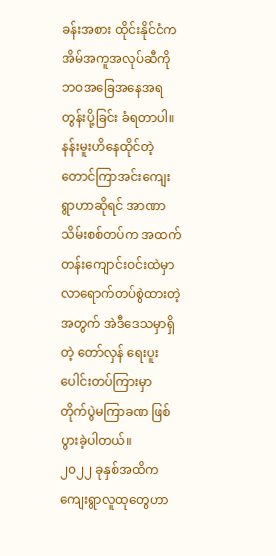ခန်းအစား ထိုင်းနိုင်ငံက အိမ်အကူအလုပ်ဆီကို ဘဝအခြေအနေအရ တွန်းပို့ခြင်း ခံရတာပါ။
နန်းမူးဟိနေထိုင်တဲ့ တောင်ကြာအင်းကျေးရွာဟာဆိုရင် အာဏာသိမ်းစစ်တပ်က အထက်တန်းကျောင်းဝင်းထဲမှာ လာရောက်တပ်စွဲထားတဲ့အတွက် အဲဒီဒေသမှာရှိတဲ့ တော်လှန် ရေးပူးပေါင်းတပ်ကြားမှာ တိုက်ပွဲမကြာခဏ ဖြစ်ပွားခဲ့ပါတယ်။
၂၀၂၂ ခုနှစ်အထိက ကျေးရွာလူထုတွေဟာ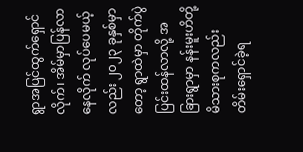ရွာအပြင်ထွက်ရှောင်လိုက်၊ အိမ်မှာပြန်လာနေလိုက် လုပ်ပေမယ့်လည်း ၂၀၂၃ ခုနှစ်မှာတော့ ရွာထဲမှာ တိုက်ပွဲပြင်းထန်လာလို့ အခြားရွာမှာ နန်းမူးဟိတို့ မိသားစုကလည်း တိမ်းရှောင်ခဲ့ရ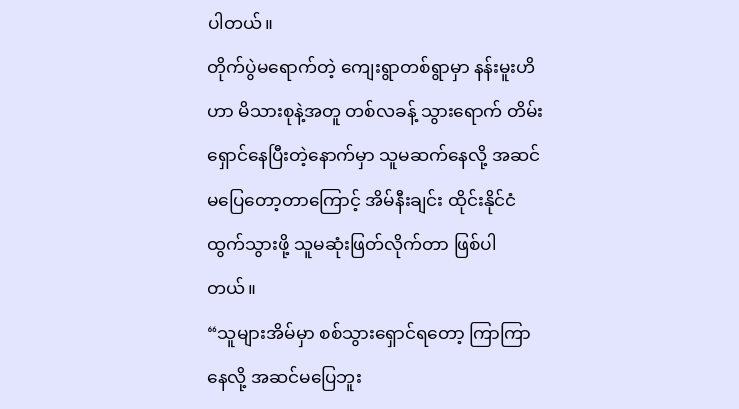ပါတယ်။
တိုက်ပွဲမရောက်တဲ့ ကျေးရွာတစ်ရွာမှာ နန်းမူးဟိဟာ မိသားစုနဲ့အတူ တစ်လခန့် သွားရောက် တိမ်းရှောင်နေပြီးတဲ့နောက်မှာ သူမဆက်နေလို့ အဆင်မပြေတော့တာကြောင့် အိမ်နီးချင်း ထိုင်းနိုင်ငံထွက်သွားဖို့ သူမဆုံးဖြတ်လိုက်တာ ဖြစ်ပါတယ်။
“သူများအိမ်မှာ စစ်သွားရှောင်ရတော့ ကြာကြာနေလို့ အဆင်မပြေဘူး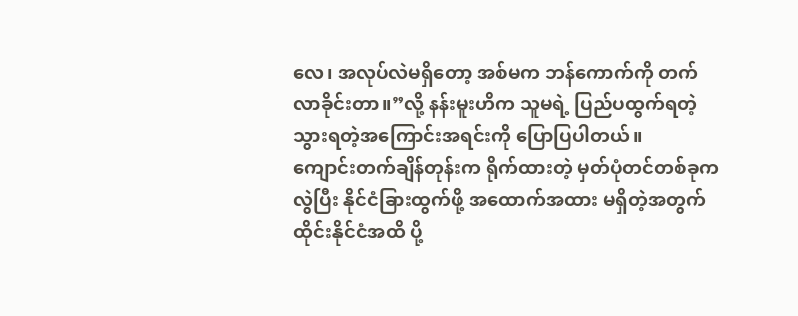လေ၊ အလုပ်လဲမရှိတော့ အစ်မက ဘန်ကောက်ကို တက်လာခိုင်းတာ။”လို့ နန်းမူးဟိက သူမရဲ့ ပြည်ပထွက်ရတဲ့ သွားရတဲ့အကြောင်းအရင်းကို ပြောပြပါတယ်။
ကျောင်းတက်ချိန်တုန်းက ရိုက်ထားတဲ့ မှတ်ပုံတင်တစ်ခုကလွဲပြီး နိုင်ငံခြားထွက်ဖို့ အထောက်အထား မရှိတဲ့အတွက် ထိုင်းနိုင်ငံအထိ ပို့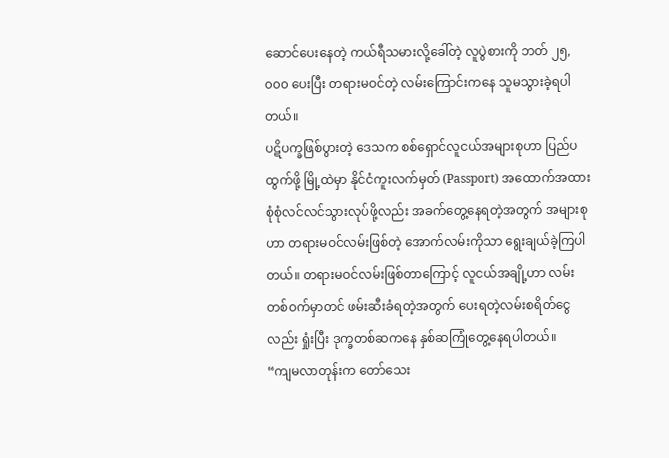ဆောင်ပေးနေတဲ့ ကယ်ရီသမားလို့ခေါ်တဲ့ လူပွဲစားကို ဘတ် ၂၅,၀၀၀ ပေးပြီး တရားမဝင်တဲ့ လမ်းကြောင်းကနေ သူမသွားခဲ့ရပါတယ်။
ပဋိပက္ခဖြစ်ပွားတဲ့ ဒေသက စစ်ရှောင်လူငယ်အများစုဟာ ပြည်ပထွက်ဖို့ မြို့ထဲမှာ နိုင်ငံကူးလက်မှတ် (Passport) အထောက်အထား စုံစုံလင်လင်သွားလုပ်ဖို့လည်း အခက်တွေ့နေရတဲ့အတွက် အများစုဟာ တရားမဝင်လမ်းဖြစ်တဲ့ အောက်လမ်းကိုသာ ရွေးချယ်ခဲ့ကြပါတယ်။ တရားမဝင်လမ်းဖြစ်တာကြောင့် လူငယ်အချို့ဟာ လမ်းတစ်ဝက်မှာတင် ဖမ်းဆီးခံရတဲ့အတွက် ပေးရတဲ့လမ်းစရိတ်ငွေလည်း ရှုံးပြီး ဒုက္ခတစ်ဆကနေ နှစ်ဆကြုံတွေ့နေရပါတယ်။
“ကျမလာတုန်းက တော်သေး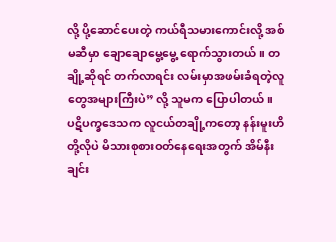လို့ ပို့ဆောင်ပေးတဲ့ ကယ်ရီသမားကောင်းလို့ အစ်မဆီမှာ ချောချောမွေ့မွေ့ ရောက်သွားတယ်။ တချို့ဆိုရင် တက်လာရင်း လမ်းမှာအဖမ်းခံရတဲ့လူတွေအများကြီးပဲ” လို့ သူမက ပြောပါတယ်။
ပဋိပက္ခဒေသက လူငယ်တချို့ကတော့ နန်းမူးဟိတို့လိုပဲ မိသားစုစားဝတ်နေရေးအတွက် အိမ်နီးချင်း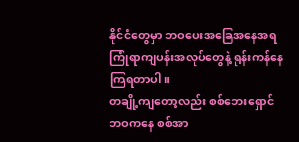နိုင်ငံတွေမှာ ဘဝပေးအခြေအနေအရ ကြုံရာကျပန်းအလုပ်တွေနဲ့ ရုန်းကန်နေကြရတာပါ။
တချို့ကျတော့လည်း စစ်ဘေးရှောင်ဘဝကနေ စစ်အာ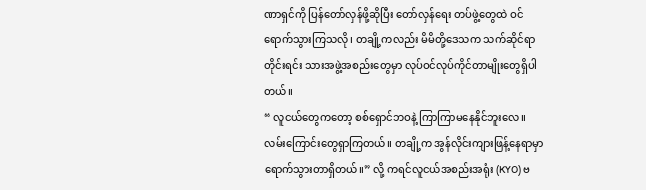ဏာရှင်ကို ပြန်တော်လှန်ဖို့ဆိုပြီး တော်လှန်ရေး တပ်ဖွဲ့တွေထဲ ဝင်ရောက်သွားကြသလို၊ တချို့ကလည်း မိမိတို့ဒေသက သက်ဆိုင်ရာ တိုင်းရင်း သားအဖွဲ့အစည်းတွေမှာ လုပ်ဝင်လုပ်ကိုင်တာမျိုးတွေရှိပါတယ်။
“ လူငယ်တွေကတော့ စစ်ရှောင်ဘဝနဲ့ ကြာကြာမနေနိုင်ဘူးလေ။ လမ်းကြောင်းတွေရှာကြတယ်။ တချို့က အွန်လိုင်းကျားဖြန့်နေရာမှာ ရောက်သွားတာရှိတယ်။” လို့ ကရင်လူငယ်အစည်းအရုံး (KYO) ဗ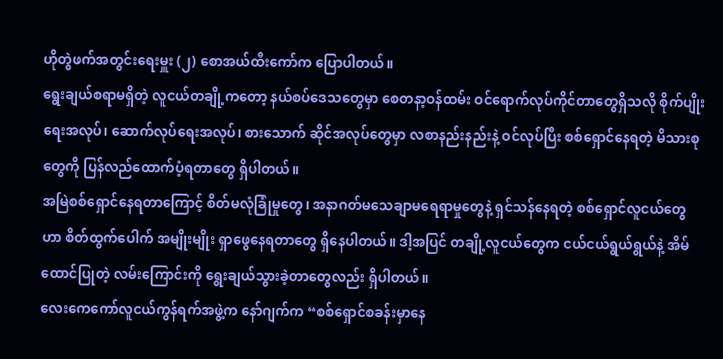ဟိုတွဲဖက်အတွင်းရေးမှူး (၂) စောအယ်ထီးကော်က ပြောပါတယ်။
ရွေးချယ်စရာမရှိတဲ့ လူငယ်တချို့ကတော့ နယ်စပ်ဒေသတွေမှာ စေတနာ့ဝန်ထမ်း ဝင်ရောက်လုပ်ကိုင်တာတွေရှိသလို စိုက်ပျိုးရေးအလုပ်၊ ဆောက်လုပ်ရေးအလုပ်၊ စားသောက် ဆိုင်အလုပ်တွေမှာ လစာနည်းနည်းနဲ့ ဝင်လုပ်ပြီး စစ်ရှောင်နေရတဲ့ မိသားစုတွေကို ပြန်လည်ထောက်ပံ့ရတာတွေ ရှိပါတယ်။
အမြဲစစ်ရှောင်နေရတာကြောင့် စိတ်မလုံခြုံမှုတွေ၊ အနာဂတ်မသေချာမရေရာမှုတွေနဲ့ ရှင်သန်နေရတဲ့ စစ်ရှောင်လူငယ်တွေဟာ စိတ်ထွက်ပေါက် အမျိုးမျိုး ရှာဖွေနေရတာတွေ ရှိနေပါတယ်။ ဒါ့အပြင် တချို့လူငယ်တွေက ငယ်ငယ်ရွယ်ရွယ်နဲ့ အိမ်ထောင်ပြုတဲ့ လမ်းကြောင်းကို ရွေးချယ်သွားခဲ့တာတွေလည်း ရှိပါတယ်။
လေးကေကော်လူငယ်ကွန်ရက်အဖွဲ့က နော်ဂျက်က “စစ်ရှောင်စခန်းမှာနေ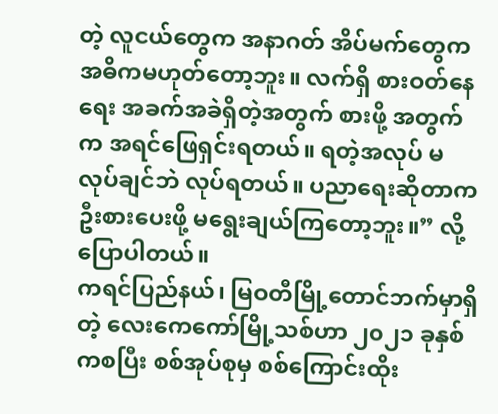တဲ့ လူငယ်တွေက အနာဂတ် အိပ်မက်တွေက အဓိကမဟုတ်တော့ဘူး။ လက်ရှိ စားဝတ်နေရေး အခက်အခဲရှိတဲ့အတွက် စားဖို့ အတွက်က အရင်ဖြေရှင်းရတယ်။ ရတဲ့အလုပ် မလုပ်ချင်ဘဲ လုပ်ရတယ်။ ပညာရေးဆိုတာက ဦးစားပေးဖို့ မရွေးချယ်ကြတော့ဘူး။” လို့ ပြောပါတယ်။
ကရင်ပြည်နယ်၊ မြဝတီမြို့တောင်ဘက်မှာရှိတဲ့ လေးကေကော်မြို့သစ်ဟာ ၂၀၂၁ ခုနှစ်ကစပြီး စစ်အုပ်စုမှ စစ်ကြောင်းထိုး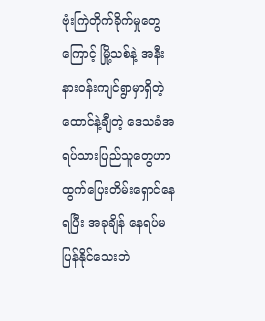ဗုံးကြဲတိုက်ခိုက်မှုတွေကြောင့် မြို့သစ်နဲ့ အနီးနားဝန်းကျင်ရွာမှာရှိတဲ့ ထောင်နဲ့ချီတဲ့ ဒေသခံအရပ်သားပြည်သူတွေဟာ ထွက်ပြေးတိမ်းရှောင်နေရပြီး အခုချိန် နေရပ်မပြန်နိုင်သေးဘဲ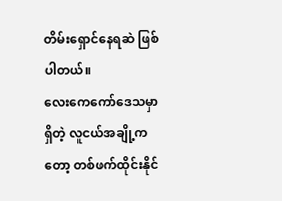တိမ်းရှောင်နေရဆဲ ဖြစ်ပါတယ်။
လေးကေကော်ဒေသမှာရှိတဲ့ လူငယ်အချို့ကတော့ တစ်ဖက်ထိုင်းနိုင်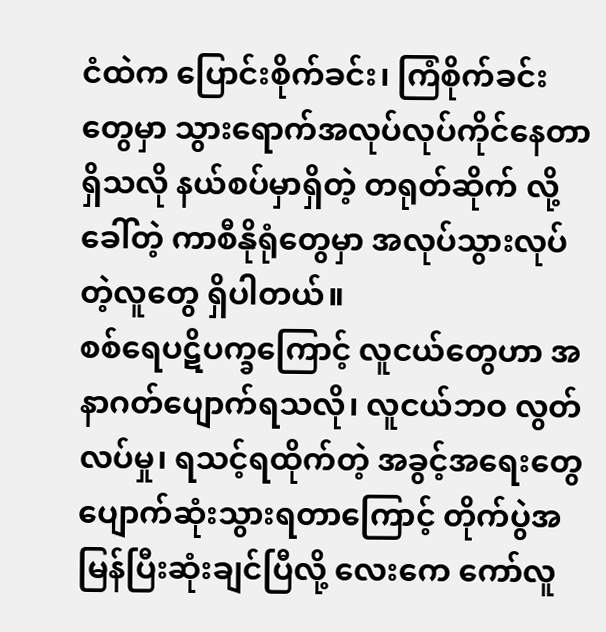ငံထဲက ပြောင်းစိုက်ခင်း၊ ကြံစိုက်ခင်းတွေမှာ သွားရောက်အလုပ်လုပ်ကိုင်နေတာရှိသလို နယ်စပ်မှာရှိတဲ့ တရုတ်ဆိုက် လို့ခေါ်တဲ့ ကာစီနိုရုံတွေမှာ အလုပ်သွားလုပ်တဲ့လူတွေ ရှိပါတယ်။
စစ်ရေပဋိပက္ခကြောင့် လူငယ်တွေဟာ အနာဂတ်ပျောက်ရသလို၊ လူငယ်ဘဝ လွတ်လပ်မှု၊ ရသင့်ရထိုက်တဲ့ အခွင့်အရေးတွေ ပျောက်ဆုံးသွားရတာကြောင့် တိုက်ပွဲအမြန်ပြီးဆုံးချင်ပြီလို့ လေးကေ ကော်လူ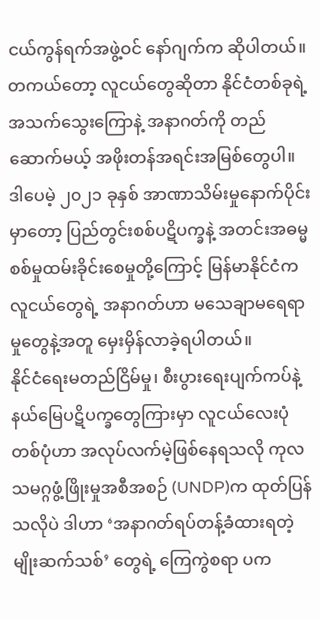ငယ်ကွန်ရက်အဖွဲ့ဝင် နော်ဂျက်က ဆိုပါတယ်။
တကယ်တော့ လူငယ်တွေဆိုတာ နိုင်ငံတစ်ခုရဲ့ အသက်သွေးကြောနဲ့ အနာဂတ်ကို တည်ဆောက်မယ့် အဖိုးတန်အရင်းအမြစ်တွေပါ။ ဒါပေမဲ့ ၂၀၂၁ ခုနှစ် အာဏာသိမ်းမှုနောက်ပိုင်းမှာတော့ ပြည်တွင်းစစ်ပဋိပက္ခနဲ့ အတင်းအဓမ္မ စစ်မှုထမ်းခိုင်းစေမှုတို့ကြောင့် မြန်မာနိုင်ငံက လူငယ်တွေရဲ့ အနာဂတ်ဟာ မသေချာမရေရာမှုတွေနဲ့အတူ မှေးမှိန်လာခဲ့ရပါတယ်။
နိုင်ငံရေးမတည်ငြိမ်မှု၊ စီးပွားရေးပျက်ကပ်နဲ့ နယ်မြေပဋိပက္ခတွေကြားမှာ လူငယ်လေးပုံတစ်ပုံဟာ အလုပ်လက်မဲ့ဖြစ်နေရသလို ကုလသမဂ္ဂဖွံ့ဖြိုးမှုအစီအစဉ် (UNDP)က ထုတ်ပြန်သလိုပဲ ဒါဟာ ‘အနာဂတ်ရပ်တန့်ခံထားရတဲ့ မျိုးဆက်သစ်’ တွေရဲ့ ကြေကွဲစရာ ပက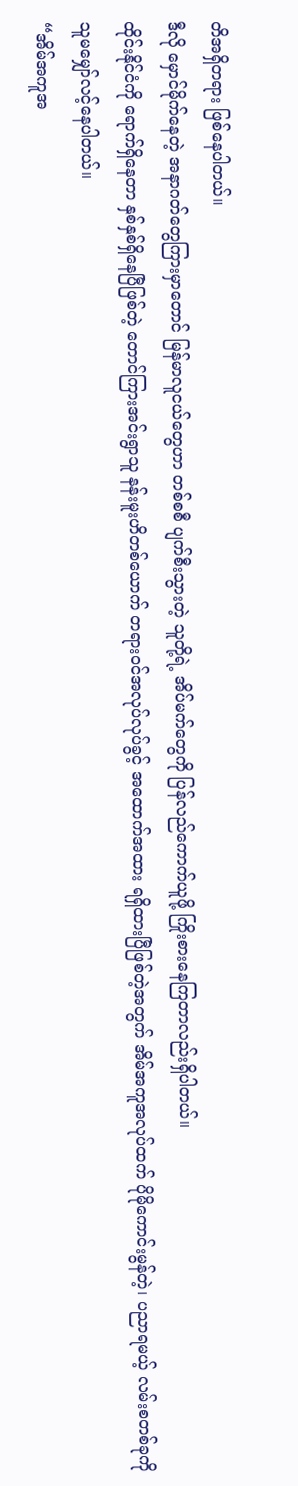တိအရှိတရား ဖြစ်နေပါတယ်။
ဒီလို မှောင်မိုက်နေတဲ့ အနာဂတ်တွေကြားမှာတောင် မြန်မာလူငယ်တွေဟာ တစ်စစီ ပျက်စီးသွားတဲ့ သူတို့ရဲ့ အိပ်မက်တွေကို ပြန်လည်ကောက်ယူဖို့ ကြိုးစားနေကြတာလည်းရှိပါတယ်။
ထိုင်းနိုင်ငံကို ရောက်ရှိနေတာ နှစ်နှစ်ရှိနေပြီဖြစ်တဲ့ တောင်ကြားအင်းရွာသူ နန်းမူးဟိတစ်ယောက် တရားဝင်အလုပ်လုပ်ခွင့် အထောက်အထား ရရှိထားပြီဖြစ်တဲ့အတွက် အိမ်အကူအလုပ်ထက် ပိုမိုကောင်းမွန်တဲ့၊ ပညာရမယ့် လမ်းစတစ်ခုကို သူမမျှော်လင့်နေပါတယ်။
“အိမ်အကူအ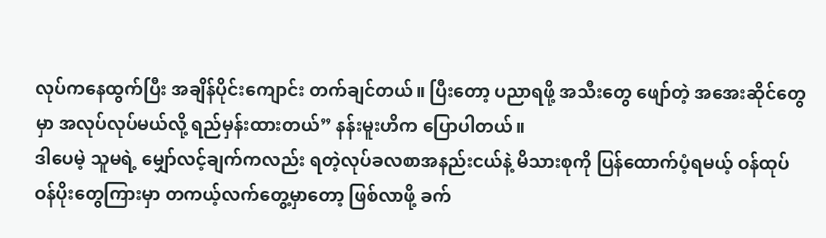လုပ်ကနေထွက်ပြီး အချိန်ပိုင်းကျောင်း တက်ချင်တယ်။ ပြီးတော့ ပညာရဖို့ အသီးတွေ ဖျော်တဲ့ အအေးဆိုင်တွေမှာ အလုပ်လုပ်မယ်လို့ ရည်မှန်းထားတယ်” နန်းမူးဟိက ပြောပါတယ်။
ဒါပေမဲ့ သူမရဲ့ မျှော်လင့်ချက်ကလည်း ရတဲ့လုပ်ခလစာအနည်းငယ်နဲ့ မိသားစုကို ပြန်ထောက်ပံ့ရမယ့် ဝန်ထုပ်ဝန်ပိုးတွေကြားမှာ တကယ့်လက်တွေ့မှာတော့ ဖြစ်လာဖို့ ခက်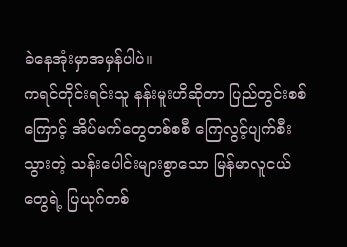ခဲနေအုံးမှာအမှန်ပါပဲ။
ကရင်တိုင်းရင်းသူ နန်းမူးဟိဆိုတာ ပြည်တွင်းစစ်ကြောင့် အိပ်မက်တွေတစ်စစီ ကြေလွင့်ပျက်စီးသွားတဲ့ သန်းပေါင်းများစွာသော မြန်မာလူငယ်တွေရဲ့ ပြယုဂ်တစ်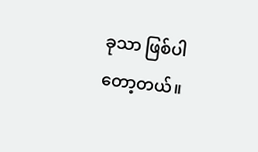ခုသာ ဖြစ်ပါတော့တယ်။